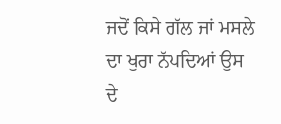ਜਦੋਂ ਕਿਸੇ ਗੱਲ ਜਾਂ ਮਸਲੇ ਦਾ ਖੁਰਾ ਨੱਪਦਿਆਂ ਉਸ ਦੇ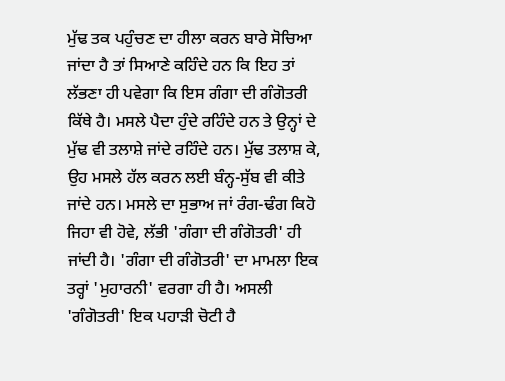ਮੁੱਢ ਤਕ ਪਹੁੰਚਣ ਦਾ ਹੀਲਾ ਕਰਨ ਬਾਰੇ ਸੋਚਿਆ ਜਾਂਦਾ ਹੈ ਤਾਂ ਸਿਆਣੇ ਕਹਿੰਦੇ ਹਨ ਕਿ ਇਹ ਤਾਂ ਲੱਭਣਾ ਹੀ ਪਵੇਗਾ ਕਿ ਇਸ ਗੰਗਾ ਦੀ ਗੰਗੋਤਰੀ ਕਿੱਥੇ ਹੈ। ਮਸਲੇ ਪੈਦਾ ਹੁੰਦੇ ਰਹਿੰਦੇ ਹਨ ਤੇ ਉਨ੍ਹਾਂ ਦੇ ਮੁੱਢ ਵੀ ਤਲਾਸ਼ੇ ਜਾਂਦੇ ਰਹਿੰਦੇ ਹਨ। ਮੁੱਢ ਤਲਾਸ਼ ਕੇ, ਉਹ ਮਸਲੇ ਹੱਲ ਕਰਨ ਲਈ ਬੰਨ੍ਹ-ਸੁੱਬ ਵੀ ਕੀਤੇ ਜਾਂਦੇ ਹਨ। ਮਸਲੇ ਦਾ ਸੁਭਾਅ ਜਾਂ ਰੰਗ-ਢੰਗ ਕਿਹੋ ਜਿਹਾ ਵੀ ਹੋਵੇ, ਲੱਭੀ 'ਗੰਗਾ ਦੀ ਗੰਗੋਤਰੀ' ਹੀ ਜਾਂਦੀ ਹੈ। 'ਗੰਗਾ ਦੀ ਗੰਗੋਤਰੀ' ਦਾ ਮਾਮਲਾ ਇਕ ਤਰ੍ਹਾਂ 'ਮੁਹਾਰਨੀ' ਵਰਗਾ ਹੀ ਹੈ। ਅਸਲੀ 'ਗੰਗੋਤਰੀ' ਇਕ ਪਹਾੜੀ ਚੋਟੀ ਹੈ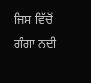ਜਿਸ ਵਿੱਚੋਂ ਗੰਗਾ ਨਦੀ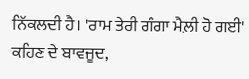ਨਿੱਕਲਦੀ ਹੈ। 'ਰਾਮ ਤੇਰੀ ਗੰਗਾ ਮੈਲ਼ੀ ਹੋ ਗਈ' ਕਹਿਣ ਦੇ ਬਾਵਜੂਦ,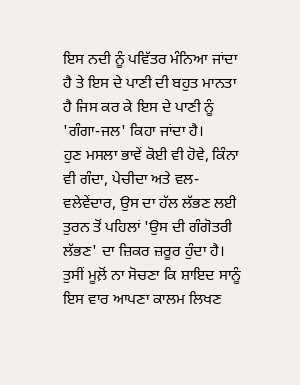ਇਸ ਨਦੀ ਨੂੰ ਪਵਿੱਤਰ ਮੰਨਿਆ ਜਾਂਦਾ ਹੈ ਤੇ ਇਸ ਦੇ ਪਾਣੀ ਦੀ ਬਹੁਤ ਮਾਨਤਾ ਹੈ ਜਿਸ ਕਰ ਕੇ ਇਸ ਦੇ ਪਾਣੀ ਨੂੰ 'ਗੰਗਾ-ਜਲ' ਕਿਹਾ ਜਾਂਦਾ ਹੈ।
ਹੁਣ ਮਸਲਾ ਭਾਵੇਂ ਕੋਈ ਵੀ ਹੋਵੇ, ਕਿੰਨਾ ਵੀ ਗੰਦਾ, ਪੇਚੀਦਾ ਅਤੇ ਵਲ-ਵਲੇਵੇਂਦਾਰ, ਉਸ ਦਾ ਹੱਲ ਲੱਭਣ ਲਈ ਤੁਰਨ ਤੋਂ ਪਹਿਲਾਂ 'ਉਸ ਦੀ ਗੰਗੋਤਰੀ ਲੱਭਣ' ਦਾ ਜ਼ਿਕਰ ਜ਼ਰੂਰ ਹੁੰਦਾ ਹੈ। ਤੁਸੀਂ ਮੂਲ਼ੋਂ ਨਾ ਸੋਚਣਾ ਕਿ ਸ਼ਾਇਦ ਸਾਨੂੰ ਇਸ ਵਾਰ ਆਪਣਾ ਕਾਲਮ ਲਿਖਣ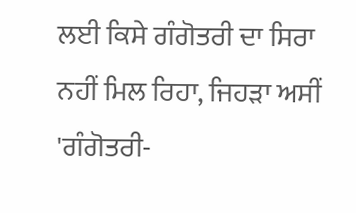ਲਈ ਕਿਸੇ ਗੰਗੋਤਰੀ ਦਾ ਸਿਰਾ ਨਹੀਂ ਮਿਲ ਰਿਹਾ, ਜਿਹੜਾ ਅਸੀਂ 'ਗੰਗੋਤਰੀ-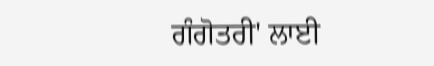ਗੰਗੋਤਰੀ' ਲਾਈ